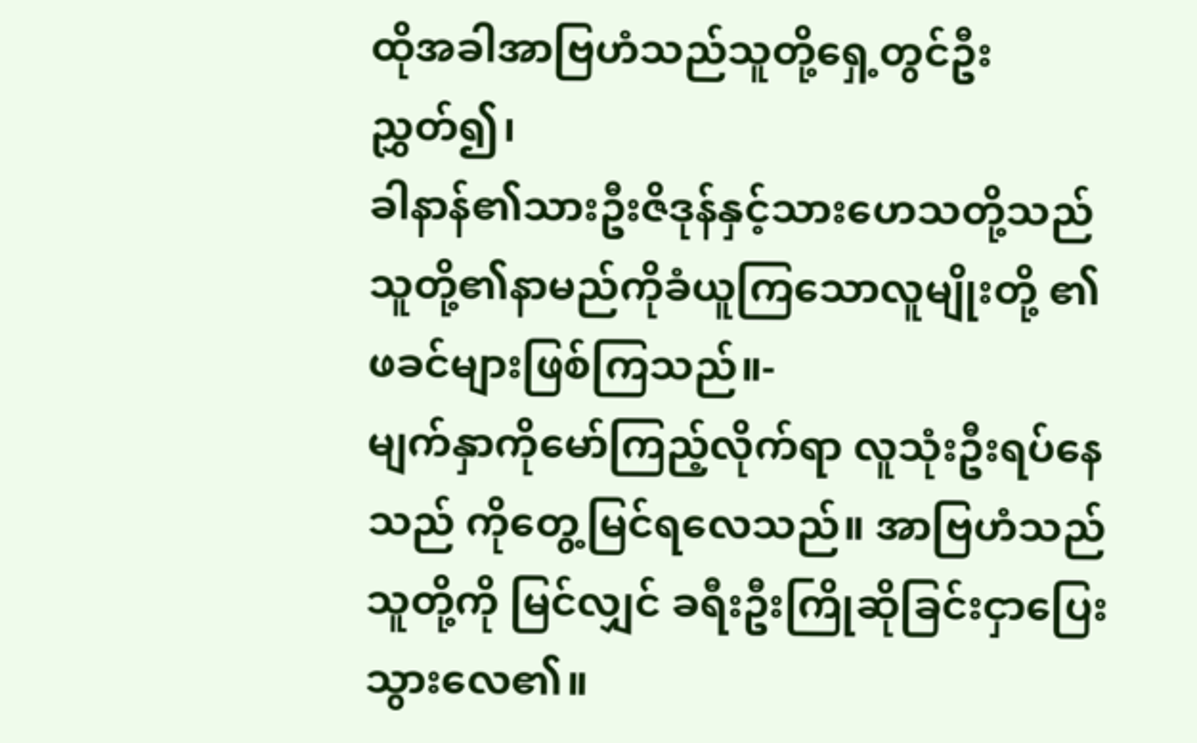ထိုအခါအာဗြဟံသည်သူတို့ရှေ့တွင်ဦးညွှတ်၍၊
ခါနာန်၏သားဦးဇိဒုန်နှင့်သားဟေသတို့သည် သူတို့၏နာမည်ကိုခံယူကြသောလူမျိုးတို့ ၏ဖခင်များဖြစ်ကြသည်။-
မျက်နှာကိုမော်ကြည့်လိုက်ရာ လူသုံးဦးရပ်နေသည် ကိုတွေ့မြင်ရလေသည်။ အာဗြဟံသည်သူတို့ကို မြင်လျှင် ခရီးဦးကြိုဆိုခြင်းငှာပြေးသွားလေ၏။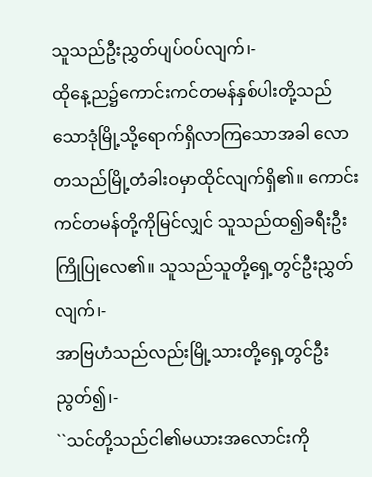သူသည်ဦးညွှတ်ပျပ်ဝပ်လျက်၊-
ထိုနေ့ည၌ကောင်းကင်တမန်နှစ်ပါးတို့သည် သောဒုံမြို့သို့ရောက်ရှိလာကြသောအခါ လောတသည်မြို့တံခါးဝမှာထိုင်လျက်ရှိ၏။ ကောင်းကင်တမန်တို့ကိုမြင်လျှင် သူသည်ထ၍ခရီးဦးကြိုပြုလေ၏။ သူသည်သူတို့ရှေ့တွင်ဦးညွှတ်လျက်၊-
အာဗြဟံသည်လည်းမြို့သားတို့ရှေ့တွင်ဦးညွတ်၍၊-
``သင်တို့သည်ငါ၏မယားအလောင်းကို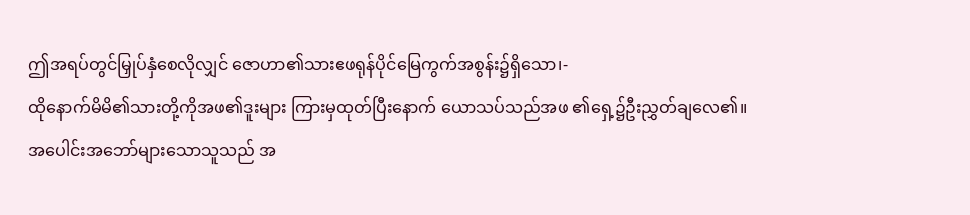ဤအရပ်တွင်မြှုပ်နှံစေလိုလျှင် ဇောဟာ၏သားဧဖရုန်ပိုင်မြေကွက်အစွန်း၌ရှိသော၊-
ထိုနောက်မိမိ၏သားတို့ကိုအဖ၏ဒူးများ ကြားမှထုတ်ပြီးနောက် ယောသပ်သည်အဖ ၏ရှေ့၌ဦးညွှတ်ချလေ၏။
အပေါင်းအဘော်များသောသူသည် အ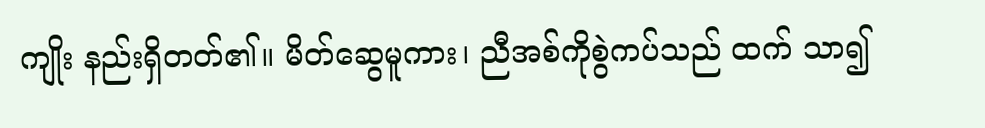ကျိုး နည်းရှိတတ်၏။ မိတ်ဆွေမူကား၊ ညီအစ်ကိုစွဲကပ်သည် ထက် သာ၍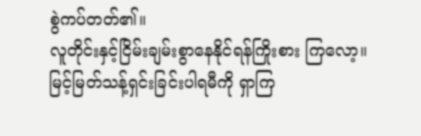စွဲကပ်တတ်၏။
လူတိုင်းနှင့်ငြိမ်းချမ်းစွာနေနိုင်ရန်ကြိုးစား ကြလော့။ မြင့်မြတ်သန့်ရှင်းခြင်းပါရမီကို ရှာကြ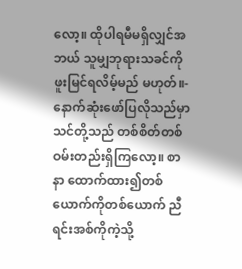လော့။ ထိုပါရမီမရှိလျှင်အဘယ် သူမျှဘုရားသခင်ကိုဖူးမြင်ရလိမ့်မည် မဟုတ်။-
နောက်ဆုံးဖော်ပြလိုသည်မှာ သင်တို့သည် တစ်စိတ်တစ်ဝမ်းတည်းရှိကြလော့။ စာနာ ထောက်ထား၍တစ်ယောက်ကိုတစ်ယောက် ညီ ရင်းအစ်ကိုကဲ့သို့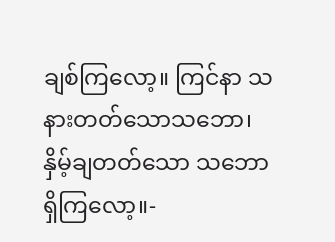ချစ်ကြလော့။ ကြင်နာ သနားတတ်သောသဘော၊ နှိမ့်ချတတ်သော သဘောရှိကြလော့။-